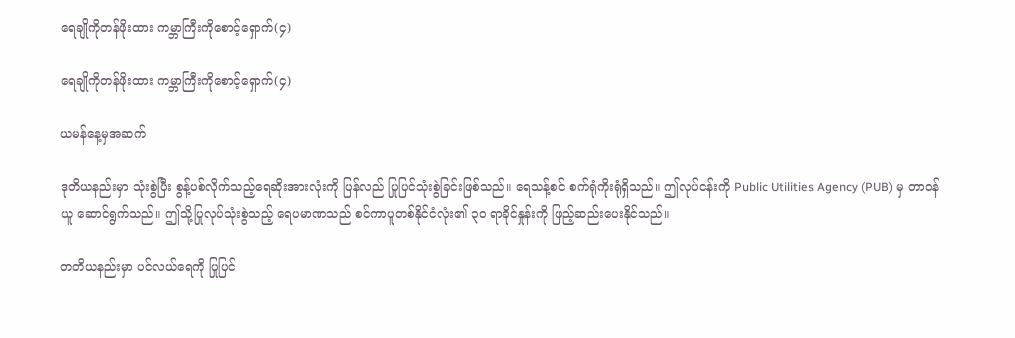ရေချိုကိုတန်ဖိုးထား ကမ္ဘာကြီးကိုစောင့်ရှောက်(၄)

ရေချိုကိုတန်ဖိုးထား ကမ္ဘာကြီးကိုစောင့်ရှောက်(၄)

ယမန်နေ့မှအဆက်

ဒုတိယနည်းမှာ သုံးစွဲပြီး စွန့်ပစ်လိုက်သည့်ရေဆိုးအားလုံးကို ပြန်လည် ပြုပြင်သုံးစွဲခြင်းဖြစ်သည်။ ရေသန့်စင် စက်ရုံကိုးရုံရှိသည်။ ဤလုပ်ငန်းကို Public Utilities Agency (PUB) မှ တာဝန်ယူ ဆောင်ရွက်သည်။ ဤသို့ပြုလုပ်သုံးစွဲသည့် ရေပမာဏသည် စင်ကာပူတစ်နိုင်ငံလုံး၏ ၃၀ ရာခိုင်နှုန်းကို ဖြည့်ဆည်းပေးနိုင်သည်။

တတိယနည်းမှာ ပင်လယ်ရေကို ပြုပြင်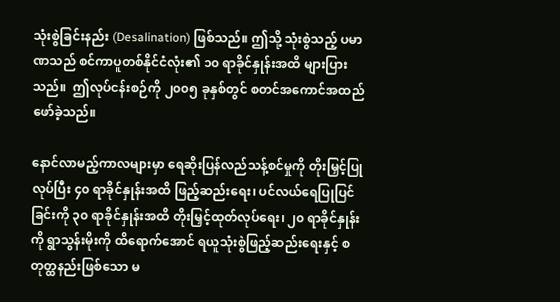သုံးစွဲခြင်းနည်း (Desalination) ဖြစ်သည်။ ဤသို့ သုံးစွဲသည့် ပမာဏသည် စင်ကာပူတစ်နိုင်ငံလုံး၏ ၁၀ ရာခိုင်နှုန်းအထိ များပြားသည်။  ဤလုပ်ငန်းစဉ်ကို ၂၀၀၅ ခုနှစ်တွင် စတင်အကောင်အထည်ဖော်ခဲ့သည်။

နောင်လာမည့်ကာလများမှာ ရေဆိုးပြန်လည်သန့်စင်မှုကို တိုးမြှင့်ပြုလုပ်ပြီး ၄၀ ရာခိုင်နှုန်းအထိ ဖြည့်ဆည်းရေး၊ ပင်လယ်ရေပြုပြင်ခြင်းကို ၃၀ ရာခိုင်နှုန်းအထိ တိုးမြှင့်ထုတ်လုပ်ရေး၊ ၂၀ ရာခိုင်နှုန်းကို ရွာသွန်းမိုးကို ထိရောက်အောင် ရယူသုံးစွဲဖြည့်ဆည်းရေးနှင့် စတုတ္ထနည်းဖြစ်သော မ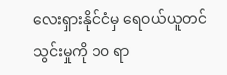လေးရှားနိုင်ငံမှ ရေဝယ်ယူတင်သွင်းမှုကို ၁၀ ရာ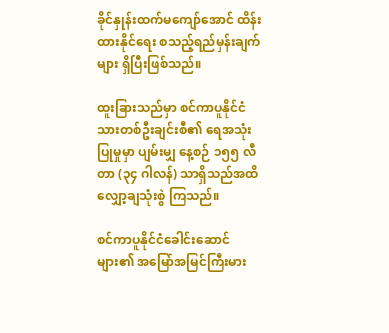ခိုင်နှုန်းထက်မကျော်အောင် ထိန်းထားနိုင်ရေး စသည့်ရည်မှန်းချက်များ ရှိပြီးဖြစ်သည်။

ထူးခြားသည်မှာ စင်ကာပူနိုင်ငံသားတစ်ဦးချင်းစီ၏ ရေအသုံးပြုမှုမှာ ပျမ်းမျှ နေ့စဉ် ၁၅၅ လီတာ (၃၄ ဂါလန်) သာရှိသည်အထိ လျှော့ချသုံးစွဲ ကြသည်။

စင်ကာပူနိုင်ငံခေါင်းဆောင်များ၏ အမြော်အမြင်ကြီးမား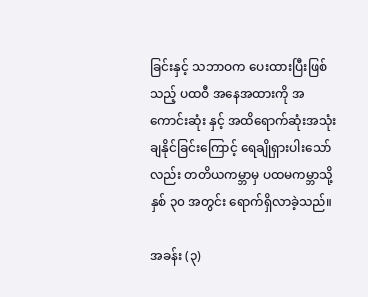ခြင်းနှင့် သဘာဝက ပေးထားပြီးဖြစ်သည့် ပထဝီ အနေအထားကို အကောင်းဆုံး နှင့် အထိရောက်ဆုံးအသုံးချနိုင်ခြင်းကြောင့် ရေချိုရှားပါးသော်လည်း တတိယကမ္ဘာမှ ပထမကမ္ဘာသို့ နှစ် ၃၀ အတွင်း ရောက်ရှိလာခဲ့သည်။

အခန်း (၃)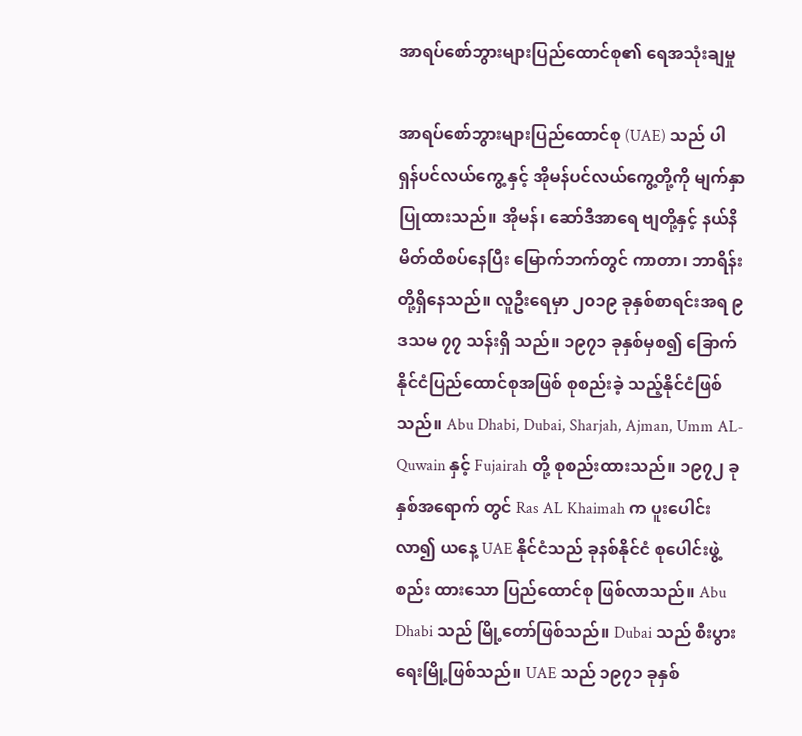အာရပ်စော်ဘွားများပြည်ထောင်စု၏ ရေအသုံးချမှု

အာရပ်စော်ဘွားများပြည်ထောင်စု (UAE) သည် ပါရှန်ပင်လယ်ကွေ့ နှင့် အိုမန်ပင်လယ်ကွေ့တို့ကို မျက်နှာပြုထားသည်။ အိုမန်၊ ဆော်ဒီအာရေ ဗျတို့နှင့် နယ်နိမိတ်ထိစပ်နေပြီး မြောက်ဘက်တွင် ကာတာ၊ ဘာရိန်း တို့ရှိနေသည်။ လူဦးရေမှာ ၂၀၁၉ ခုနှစ်စာရင်းအရ ၉ ဒသမ ၇၇ သန်းရှိ သည်။ ၁၉၇၁ ခုနှစ်မှစ၍ ခြောက်နိုင်ငံပြည်ထောင်စုအဖြစ် စုစည်းခဲ့ သည့်နိုင်ငံဖြစ်သည်။ Abu Dhabi, Dubai, Sharjah, Ajman, Umm AL-Quwain နှင့် Fujairah တို့ စုစည်းထားသည်။ ၁၉၇၂ ခုနှစ်အရောက် တွင် Ras AL Khaimah က ပူးပေါင်းလာ၍ ယနေ့ UAE နိုင်ငံသည် ခုနစ်နိုင်ငံ စုပေါင်းဖွဲ့စည်း ထားသော ပြည်ထောင်စု ဖြစ်လာသည်။ Abu Dhabi သည် မြို့တော်ဖြစ်သည်။ Dubai သည် စီးပွားရေးမြို့ဖြစ်သည်။ UAE သည် ၁၉၇၁ ခုနှစ်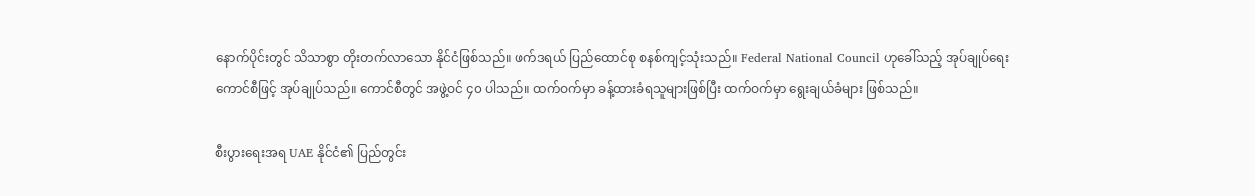နောက်ပိုင်းတွင် သိသာစွာ တိုးတက်လာသော နိုင်ငံဖြစ်သည်။ ဖက်ဒရယ် ပြည်ထောင်စု စနစ်ကျင့်သုံးသည်။ Federal National Council ဟုခေါ်သည့် အုပ်ချုပ်ရေး ကောင်စီဖြင့် အုပ်ချုပ်သည်။ ကောင်စီတွင် အဖွဲ့ဝင် ၄၀ ပါသည်။ ထက်ဝက်မှာ ခန့်ထားခံရသူများဖြစ်ပြီး ထက်ဝက်မှာ ရွေးချယ်ခံများ ဖြစ်သည်။

စီးပွားရေးအရ UAE နိုင်ငံ၏ ပြည်တွင်း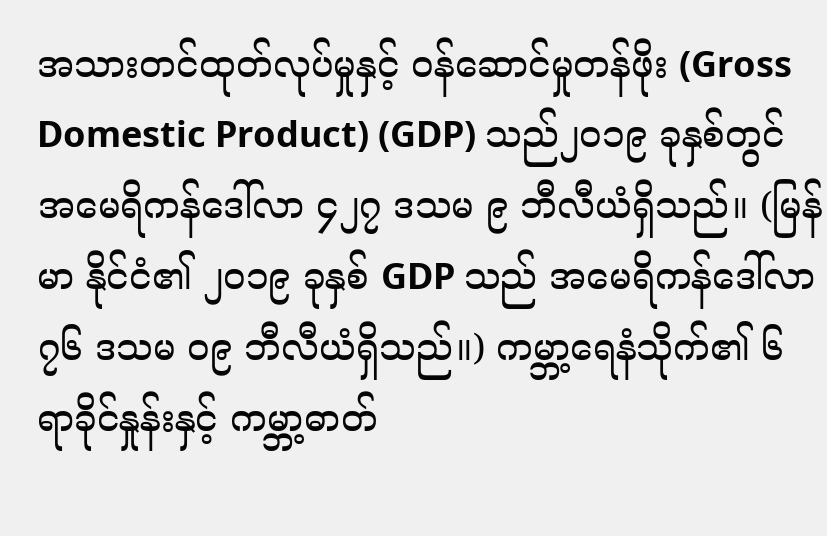အသားတင်ထုတ်လုပ်မှုနှင့် ဝန်ဆောင်မှုတန်ဖိုး (Gross Domestic Product) (GDP) သည်၂၀၁၉ ခုနှစ်တွင် အမေရိကန်ဒေါ်လာ ၄၂၇ ဒသမ ၉ ဘီလီယံရှိသည်။ (မြန်မာ နိုင်ငံ၏ ၂၀၁၉ ခုနှစ် GDP သည် အမေရိကန်ဒေါ်လာ ၇၆ ဒသမ ၀၉ ဘီလီယံရှိသည်။) ကမ္ဘာ့ရေနံသိုက်၏ ၆ ရာခိုင်နှုန်းနှင့် ကမ္ဘာ့ဓာတ်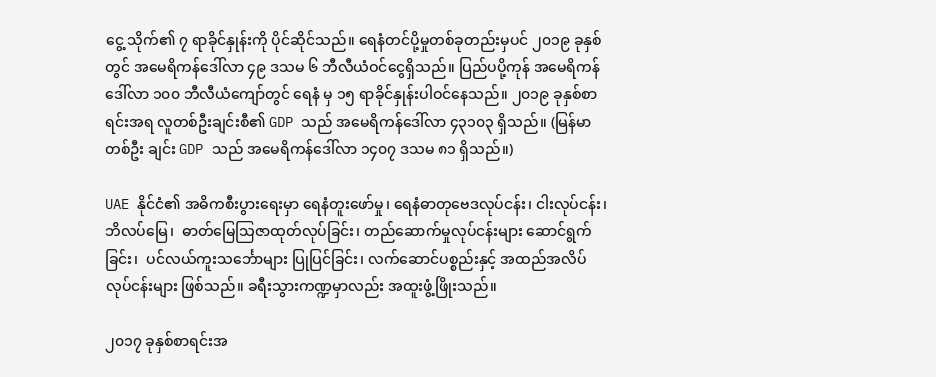ငွေ့ သိုက်၏ ၇ ရာခိုင်နှုန်းကို ပိုင်ဆိုင်သည်။ ရေနံတင်ပို့မှုတစ်ခုတည်းမှပင် ၂၀၁၉ ခုနှစ်တွင် အမေရိကန်ဒေါ်လာ ၄၉ ဒသမ ၆ ဘီလီယံဝင်ငွေရှိသည်။ ပြည်ပပို့ကုန် အမေရိကန်ဒေါ်လာ ၁၀၀ ဘီလီယံကျော်တွင် ရေနံ မှ ၁၅ ရာခိုင်နှုန်းပါဝင်နေသည်။ ၂၀၁၉ ခုနှစ်စာရင်းအရ လူတစ်ဦးချင်းစီ၏ GDP သည် အမေရိကန်ဒေါ်လာ ၄၃၁၀၃ ရှိသည်။ (မြန်မာတစ်ဦး ချင်း GDP သည် အမေရိကန်ဒေါ်လာ ၁၄၀၇ ဒသမ ၈၁ ရှိသည်။)

UAE နိုင်ငံ၏ အဓိကစီးပွားရေးမှာ ရေနံတူးဖော်မှု၊ ရေနံဓာတုဗေဒလုပ်ငန်း၊ ငါးလုပ်ငန်း၊ ဘိလပ်မြေ၊  ဓာတ်မြေသြဇာထုတ်လုပ်ခြင်း၊ တည်ဆောက်မှုလုပ်ငန်းများ ဆောင်ရွက်ခြင်း၊  ပင်လယ်ကူးသင်္ဘောများ ပြုပြင်ခြင်း၊ လက်ဆောင်ပစ္စည်းနှင့် အထည်အလိပ်လုပ်ငန်းများ ဖြစ်သည်။ ခရီးသွားကဏ္ဍမှာလည်း အထူးဖွံ့ဖြိုးသည်။

၂၀၁၇ ခုနှစ်စာရင်းအ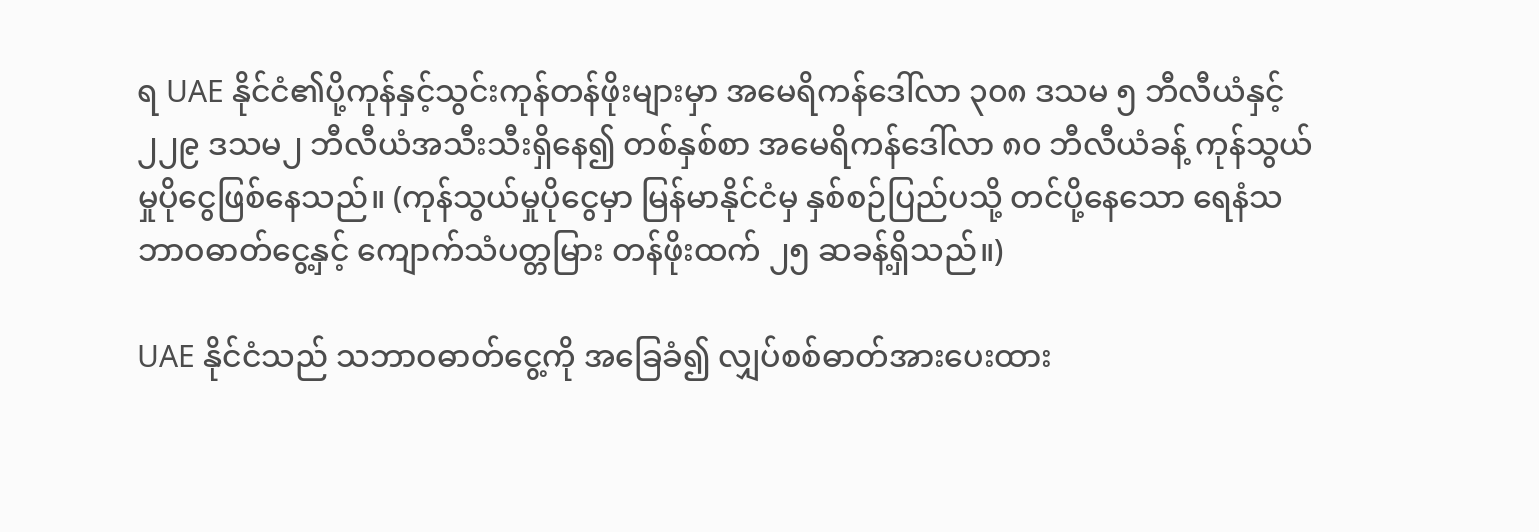ရ UAE နိုင်ငံ၏ပို့ကုန်နှင့်သွင်းကုန်တန်ဖိုးများမှာ အမေရိကန်ဒေါ်လာ ၃၀၈ ဒသမ ၅ ဘီလီယံနှင့် ၂၂၉ ဒသမ၂ ဘီလီယံအသီးသီးရှိနေ၍ တစ်နှစ်စာ အမေရိကန်ဒေါ်လာ ၈၀ ဘီလီယံခန့် ကုန်သွယ်မှုပိုငွေဖြစ်နေသည်။ (ကုန်သွယ်မှုပိုငွေမှာ မြန်မာနိုင်ငံမှ နှစ်စဉ်ပြည်ပသို့ တင်ပို့နေသော ရေနံသဘာဝဓာတ်ငွေ့နှင့် ကျောက်သံပတ္တမြား တန်ဖိုးထက် ၂၅ ဆခန့်ရှိသည်။)

UAE နိုင်ငံသည် သဘာဝဓာတ်ငွေ့ကို အခြေခံ၍ လျှပ်စစ်ဓာတ်အားပေးထား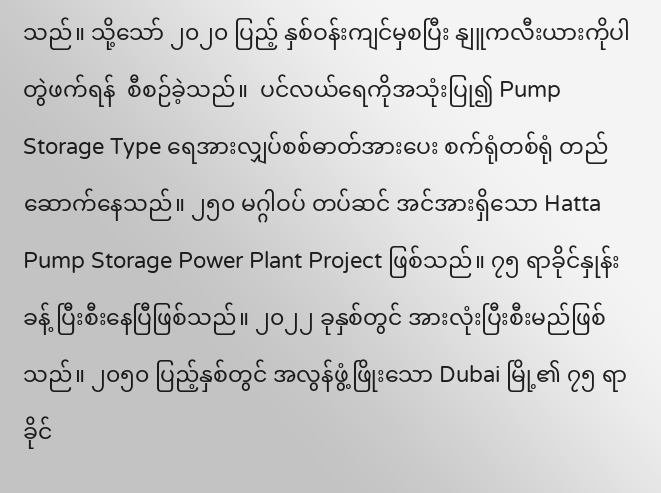သည်။ သို့သော် ၂၀၂၀ ပြည့် နှစ်ဝန်းကျင်မှစပြီး နျူကလီးယားကိုပါ  တွဲဖက်ရန်  စီစဉ်ခဲ့သည်။  ပင်လယ်ရေကိုအသုံးပြု၍ Pump Storage Type ရေအားလျှပ်စစ်ဓာတ်အားပေး စက်ရုံတစ်ရုံ တည်ဆောက်နေသည်။ ၂၅၀ မဂ္ဂါဝပ် တပ်ဆင် အင်အားရှိသော Hatta Pump Storage Power Plant Project ဖြစ်သည်။ ၇၅ ရာခိုင်နှုန်းခန့် ပြီးစီးနေပြီဖြစ်သည်။ ၂၀၂၂ ခုနှစ်တွင် အားလုံးပြီးစီးမည်ဖြစ်သည်။ ၂၀၅၀ ပြည့်နှစ်တွင် အလွန်ဖွံ့ဖြိုးသော Dubai မြို့၏ ၇၅ ရာခိုင်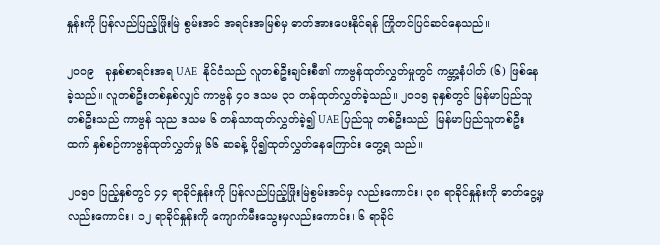နှုန်းကို ပြန်လည်ပြည့်ဖြိုးမြဲ စွမ်းအင် အရင်းအမြစ်မှ ဓာတ်အားပေးနိုင်ရန် ကြိုတင်ပြင်ဆင်နေသည်။

၂၀၀၉   ခုနှစ်စာရင်းအရ UAE   နိုင်ငံသည် လူတစ်ဦးချင်းစီ၏ ကာဗွန်ထုတ်လွှတ်မှုတွင် ကမ္ဘာ့နံပါတ် (၆) ဖြစ်နေခဲ့သည်။ လူတစ်ဦးတစ်နှစ်လျှင် ကာဗွန် ၄၀ ဒသမ ၃၁ တန်ထုတ်လွှတ်ခဲ့သည်။ ၂၀၁၅ ခုနှစ်တွင် မြန်မာပြည်သူတစ်ဦးသည် ကာဗွန် သုည ဒသမ ၆ တန်သာထုတ်လွှတ်ခဲ့၍ UAE ပြည်သူ တစ်ဦးသည်  မြန်မာပြည်သူတစ်ဦးထက် နှစ်စဉ်ကာဗွန်ထုတ်လွှတ်မှု ၆၆ ဆခန့် ပို၍ထုတ်လွှတ်နေကြောင်း တွေ့ရ သည်။

၂၀၅၀ ပြည့်နှစ်တွင် ၄၄ ရာခိုင်နှုန်းကို ပြန်လည်ပြည့်ဖြိုးမြဲစွမ်းအင်မှ လည်းကောင်း၊ ၃၈ ရာခိုင်နှုန်းကို ဓာတ်ငွေ့မှလည်းကောင်း၊ ၁၂ ရာခိုင်နှုန်းကို ကျောက်မီးသွေးမှလည်းကောင်း၊ ၆ ရာခိုင်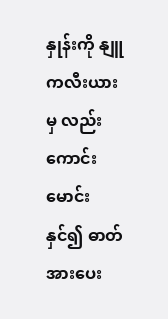နှုန်းကို နျူကလီးယားမှ လည်းကောင်း မောင်းနှင်၍ ဓာတ်အားပေး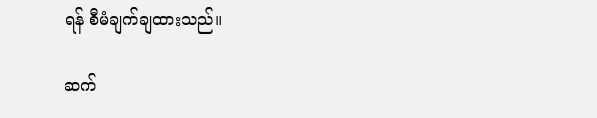ရန် စီမံချက်ချထားသည်။

ဆက်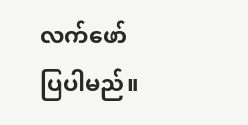လက်ဖော်ပြပါမည်။